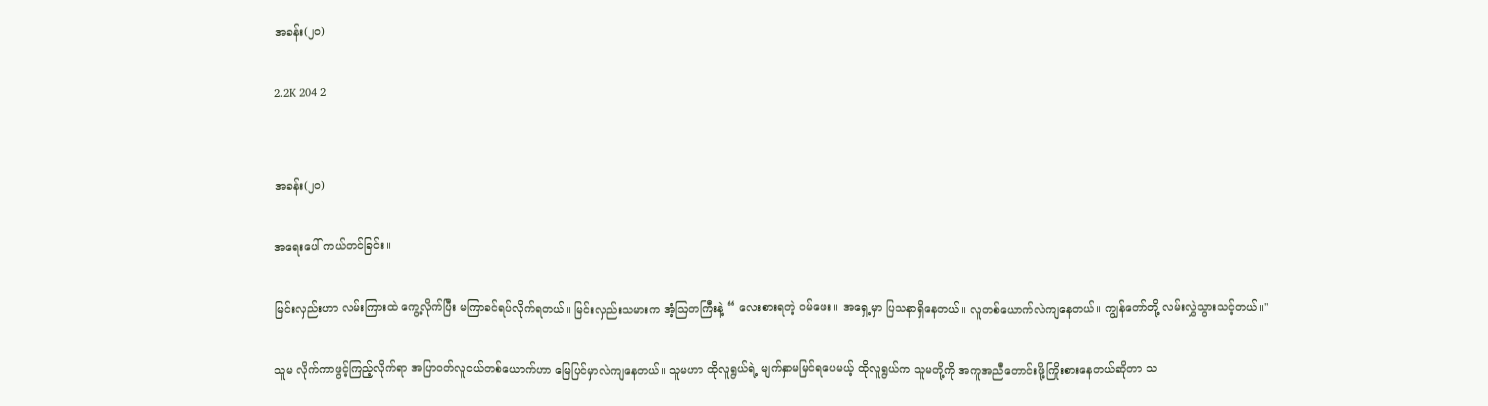အခန်း(၂၀)

2.2K 204 2


အခန်း(၂၀)

အရေးပေါ် ကယ်တင်ခြင်း။

မြင်းလှည်းဟာ လမ်းကြားထဲ ကွေ့လိုက်ပြီး မကြာခင်ရပ်လိုက်ရတယ်။ မြင်းလှည်းသမားက အံ့ဩတကြီးနဲ့ “ လေးစားရတဲ့ ဝမ်ဖေး။ အရှေ့မှာ ပြသနာရှိနေတယ်။ လူတစ်ယောက်လဲကျနေတယ်။ ကျွန်တော်တို့ လမ်းလွှဲသွားသင့်တယ်။"

သူမ လိုက်ကာဖွင့်ကြည့်လိုက်ရာ အပြာဝတ်လူငယ်တစ်ယောက်ဟာ မြေပြင်မှာလဲကျနေတယ်။ သူမဟာ ထိုလူရွယ်ရဲ့ မျက်နှာမမြင်ရပေမယ့် ထိုလူရွယ်က သူမတို့ကို အကူအညီတောင်းဖို့ကြိုးစားနေတယ်ဆိုတာ သ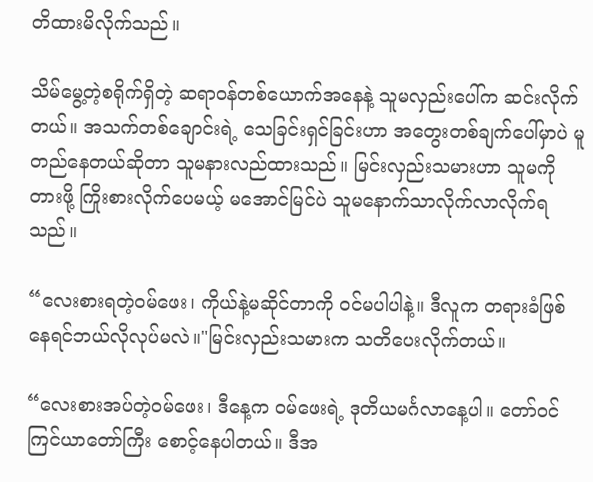တိထားမိလိုက်သည်။

သိမ်မွေ့တဲ့စရိုက်ရှိတဲ့ ဆရာဝန်တစ်ယောက်အနေနဲ့ သူမလှည်းပေါ်က ဆင်းလိုက်တယ်။ အသက်တစ်ချောင်းရဲ့ သေခြင်းရှင်ခြင်းဟာ အတွေးတစ်ချက်ပေါ်မှာပဲ မူတည်နေတယ်ဆိုတာ သူမနားလည်ထားသည်။ မြင်းလှည်းသမားဟာ သူမကိုတားဖို့ ကြိုးစားလိုက်ပေမယ့် မအောင်မြင်ပဲ သူမနောက်သာလိုက်လာလိုက်ရသည်။

“လေးစားရတဲ့ဝမ်ဖေး၊ ကိုယ်နဲ့မဆိုင်တာကို ဝင်မပါပါနဲ့။ ဒီလူက တရားခံဖြစ်နေရင်ဘယ်လိုလုပ်မလဲ။"မြင်းလှည်းသမားက သတိပေးလိုက်တယ်။

“လေးစားအပ်တဲ့ဝမ်ဖေး၊ ဒီနေ့က ဝမ်ဖေးရဲ့ ဒုတိယမင်္ဂလာနေ့ပါ။ တော်ဝင်ကြင်ယာတော်ကြီး စောင့်နေပါတယ်။ ဒီအ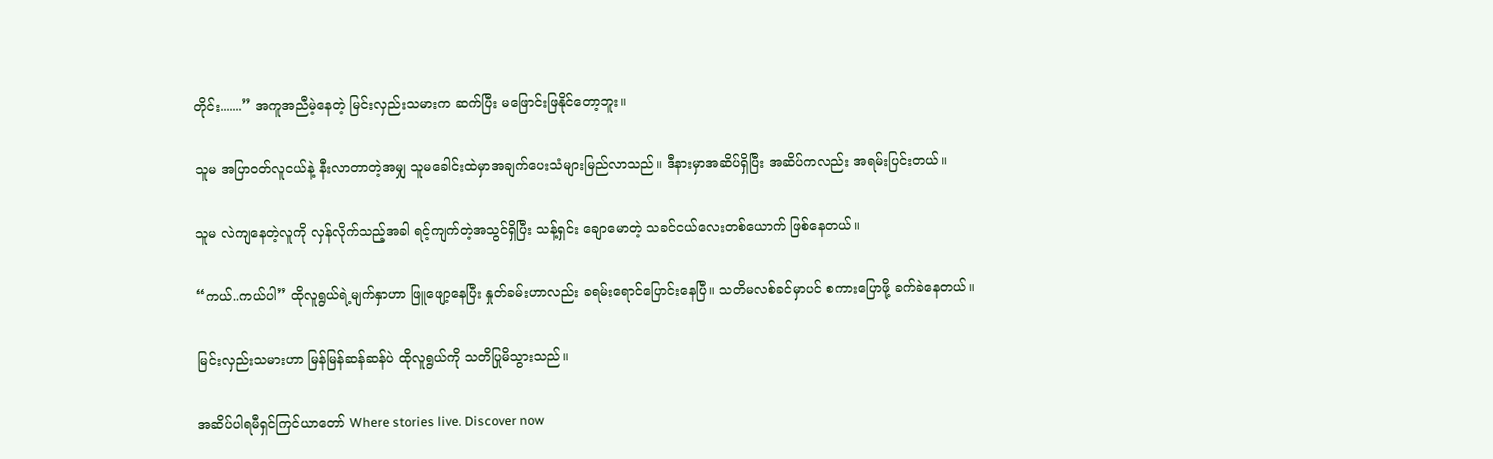တိုင်း.......” အကူအညီမဲ့နေတဲ့ မြင်းလှည်းသမားက ဆက်ပြီး မဖြောင်းဖြနိုင်တော့ဘူး။

သူမ အပြာဝတ်လူငယ်နဲ့ နီးလာတာတဲ့အမျှ သူမခေါင်းထဲမှာအချက်ပေးသံများမြည်လာသည်။ ဒီနားမှာအဆိပ်ရှိပြီး အဆိပ်ကလည်း အရမ်းပြင်းတယ်။

သူမ လဲကျနေတဲ့လူကို လှန်လိုက်သည့်အခါ ရင့်ကျက်တဲ့အသွင်ရှိပြီး သန့်ရှင်း ချောမောတဲ့ သခင်ငယ်လေးတစ်ယောက် ဖြစ်နေတယ်။

“ကယ်..ကယ်ပါ” ထိုလူရွယ်ရဲ့မျက်နှာဟာ ဖြူဖျော့နေပြီး နှုတ်ခမ်းဟာလည်း ခရမ်းရောင်ပြောင်းနေပြီ။ သတိမလစ်ခင်မှာပင် စကားပြောဖို့ ခက်ခဲနေတယ်။

မြင်းလှည်းသမားဟာ မြန်မြန်ဆန်ဆန်ပဲ ထိုလူရွယ်ကို သတိပြုမိသွားသည်။

အဆိပ်ပါရမီရှင်ကြင်ယာတော် Where stories live. Discover now